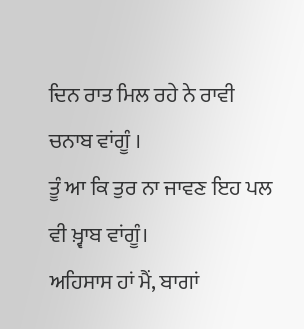ਦਿਨ ਰਾਤ ਮਿਲ ਰਹੇ ਨੇ ਰਾਵੀ ਚਨਾਬ ਵਾਂਗੂੰ ।
ਤੂੰ ਆ ਕਿ ਤੁਰ ਨਾ ਜਾਵਣ ਇਹ ਪਲ ਵੀ ਖ਼੍ਵਾਬ ਵਾਂਗੂੰ।
ਅਹਿਸਾਸ ਹਾਂ ਮੈਂ, ਬਾਗਾਂ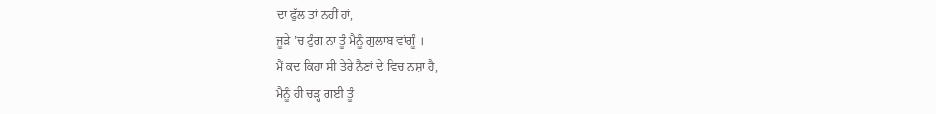ਦਾ ਫੁੱਲ ਤਾਂ ਨਹੀਂ ਹਾਂ,
ਜੂੜੇ ’ਚ ਟੁੰਗ ਨਾ ਤੂੰ ਮੈਨੂੰ ਗੁਲਾਬ ਵਾਂਗੂੰ ।
ਮੈਂ ਕਦ ਕਿਹਾ ਸੀ ਤੇਰੇ ਨੈਣਾਂ ਦੇ ਵਿਚ ਨਸ਼ਾ ਹੈ,
ਮੈਨੂੰ ਹੀ ਚੜ੍ਹ ਗਈ ਤੂੰ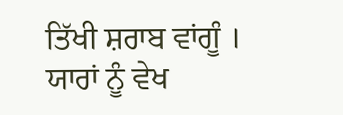ਤਿੱਖੀ ਸ਼ਰਾਬ ਵਾਂਗੂੰ ।
ਯਾਰਾਂ ਨੂੰ ਵੇਖ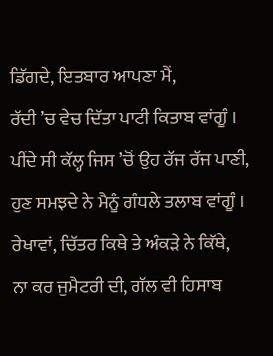ਡਿੱਗਦੇ, ਇਤਬਾਰ ਆਪਣਾ ਮੈਂ,
ਰੱਦੀ ’ਚ ਵੇਚ ਦਿੱਤਾ ਪਾਟੀ ਕਿਤਾਬ ਵਾਂਗੂੰ ।
ਪੀਂਦੇ ਸੀ ਕੱਲ੍ਹ ਜਿਸ ’ਚੋਂ ਉਹ ਰੱਜ ਰੱਜ ਪਾਣੀ,
ਹੁਣ ਸਮਝਦੇ ਨੇ ਮੈਨੂੰ ਗੰਧਲੇ ਤਲਾਬ ਵਾਂਗੂੰ ।
ਰੇਖਾਵਾਂ, ਚਿੱਤਰ ਕਿਥੇ ਤੇ ਅੰਕੜੇ ਨੇ ਕਿੱਥੇ,
ਨਾ ਕਰ ਜੁਮੈਟਰੀ ਦੀ, ਗੱਲ ਵੀ ਹਿਸਾਬ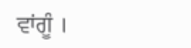ਵਾਂਗੂੰ ।